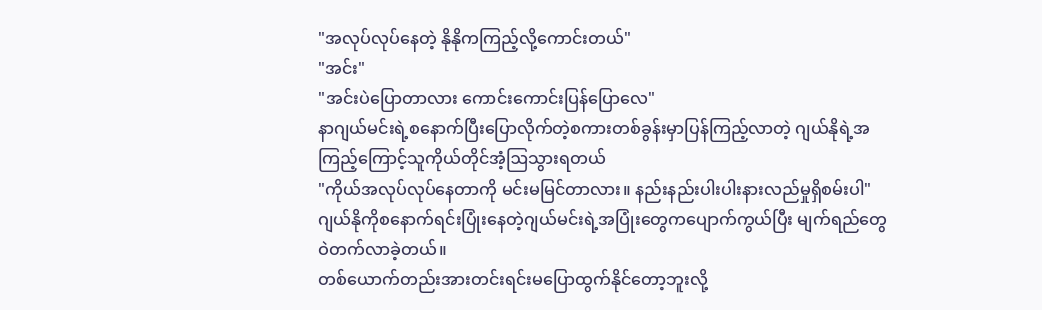"အလုပ်လုပ်နေတဲ့ နိုနိုကကြည့်လို့ကောင်းတယ်"
"အင်း"
"အင်းပဲပြောတာလား ကောင်းကောင်းပြန်ပြောလေ"
နာဂျယ်မင်းရဲ့စနောက်ပြီးပြောလိုက်တဲ့စကားတစ်ခွန်းမှာပြန်ကြည့်လာတဲ့ ဂျယ်နိုရဲ့အကြည့်ကြောင့်သူကိုယ်တိုင်အံ့ဩသွားရတယ်
"ကိုယ်အလုပ်လုပ်နေတာကို မင်းမမြင်တာလား။ နည်းနည်းပါးပါးနားလည်မှုရှိစမ်းပါ"
ဂျယ်နိုကိုစနောက်ရင်းပြုံးနေတဲ့ဂျယ်မင်းရဲ့အပြုံးတွေကပျောက်ကွယ်ပြီး မျက်ရည်တွေဝဲတက်လာခဲ့တယ်။
တစ်ယောက်တည်းအားတင်းရင်းမပြောထွက်နိုင်တော့ဘူးလို့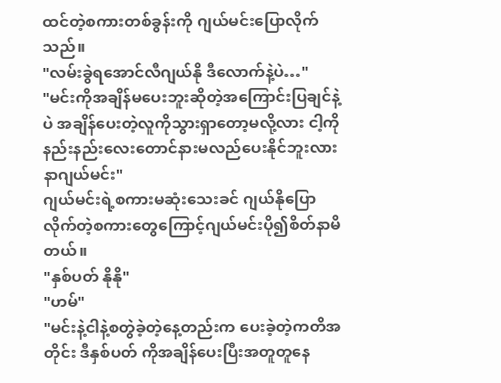ထင်တဲ့စကားတစ်ခွန်းကို ဂျယ်မင်းပြောလိုက်သည်။
"လမ်းခွဲရအောင်လီဂျယ်နို ဒီလောက်နဲ့ပဲ…"
"မင်းကိုအချိန်မပေးဘူးဆိုတဲ့အကြောင်းပြချင်နဲ့ပဲ အချိန်ပေးတဲ့လူကိုသွားရှာတော့မလို့လား ငါ့ကိုနည်းနည်းလေးတောင်နားမလည်ပေးနိုင်ဘူးလားနာဂျယ်မင်း"
ဂျယ်မင်းရဲ့စကားမဆုံးသေးခင် ဂျယ်နိုပြောလိုက်တဲ့စကားတွေကြောင့်ဂျယ်မင်းပို၍စိတ်နာမိတယ်။
"နှစ်ပတ် နိုနို"
"ဟမ်"
"မင်းနဲ့ငါနဲ့စတွဲခဲ့တဲ့နေ့တည်းက ပေးခဲ့တဲ့ကတိအတိုင်း ဒီနှစ်ပတ် ကိုအချိန်ပေးပြီးအတူတူနေ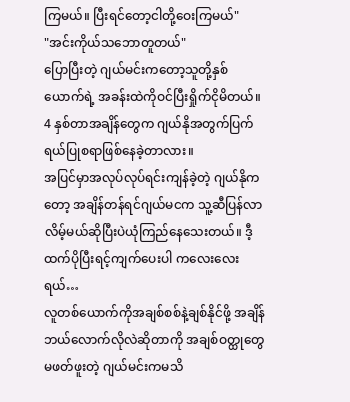ကြမယ်။ ပြီးရင်တော့ငါတို့ဝေးကြမယ်"
"အင်းကိုယ်သဘောတူတယ်"
ပြောပြီးတဲ့ ဂျယ်မင်းကတော့သူတို့နှစ်ယောက်ရဲ့ အခန်းထဲကိုဝင်ပြီးရှိုက်ငိုမိတယ်။
4 နှစ်တာအချိန်တွေက ဂျယ်နိုအတွက်ပြက်ရယ်ပြုစရာဖြစ်နေခဲ့တာလား။
အပြင်မှာအလုပ်လုပ်ရင်းကျန်ခဲ့တဲ့ ဂျယ်နိုကတော့ အချိန်တန်ရင်ဂျယ်မငက သူ့ဆီပြန်လာလိမ့်မယ်ဆိုပြီးပဲယုံကြည်နေသေးတယ်။ ဒီ့ထက်ပိုပြီးရင့်ကျက်ပေးပါ ကလေးလေးရယ်…
လူတစ်ယောက်ကိုအချစ်စစ်နဲ့ချစ်နိုင်ဖို့ အချိန်ဘယ်လောက်လိုလဲဆိုတာကို အချစ်ဝတ္ထုတွေမဖတ်ဖူးတဲ့ ဂျယ်မင်းကမသိ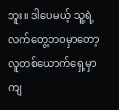ဘူး။ ဒါပေမယ့် သူ့ရဲ့လက်တွေ့ဘဝမှာတော့ လူတစ်ယောက်ရှေ့မှာကျ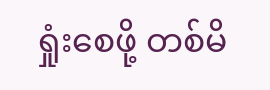ရှုံးစေဖို့ တစ်မိ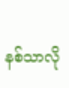နစ်သာလို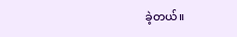ခဲ့တယ်။